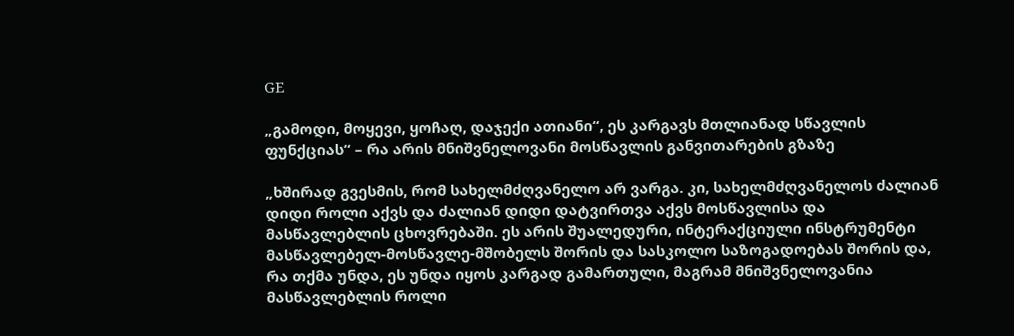GE

„გამოდი, მოყევი, ყოჩაღ, დაჯექი ათიანი“, ეს კარგავს მთლიანად სწავლის ფუნქციას“ – რა არის მნიშვნელოვანი მოსწავლის განვითარების გზაზე

„ხშირად გვესმის, რომ სახელმძღვანელო არ ვარგა. კი, სახელმძღვანელოს ძალიან დიდი როლი აქვს და ძალიან დიდი დატვირთვა აქვს მოსწავლისა და მასწავლებლის ცხოვრებაში. ეს არის შუალედური, ინტერაქციული ინსტრუმენტი მასწავლებელ-მოსწავლე-მშობელს შორის და სასკოლო საზოგადოებას შორის და, რა თქმა უნდა, ეს უნდა იყოს კარგად გამართული, მაგრამ მნიშვნელოვანია მასწავლებლის როლი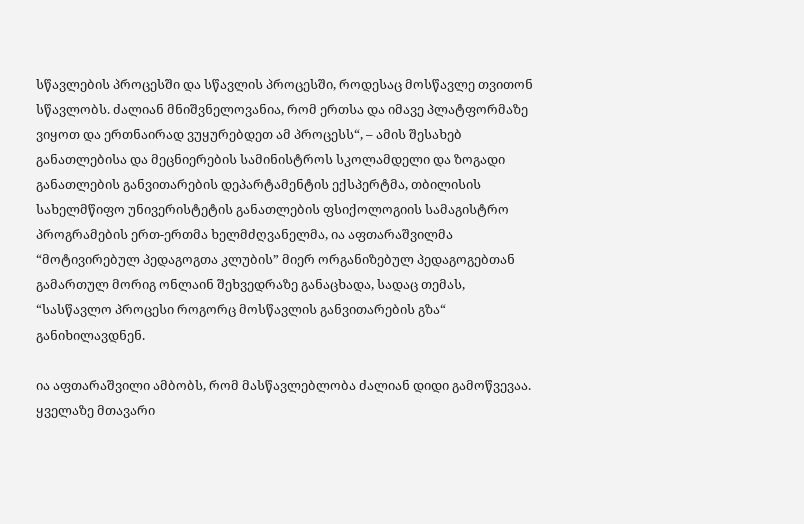სწავლების პროცესში და სწავლის პროცესში, როდესაც მოსწავლე თვითონ სწავლობს. ძალიან მნიშვნელოვანია, რომ ერთსა და იმავე პლატფორმაზე ვიყოთ და ერთნაირად ვუყურებდეთ ამ პროცესს“, – ამის შესახებ განათლებისა და მეცნიერების სამინისტროს სკოლამდელი და ზოგადი განათლების განვითარების დეპარტამენტის ექსპერტმა, თბილისის სახელმწიფო უნივერისტეტის განათლების ფსიქოლოგიის სამაგისტრო პროგრამების ერთ-ერთმა ხელმძღვანელმა, ია აფთარაშვილმა “მოტივირებულ პედაგოგთა კლუბის” მიერ ორგანიზებულ პედაგოგებთან გამართულ მორიგ ონლაინ შეხვედრაზე განაცხადა, სადაც თემას, “სასწავლო პროცესი როგორც მოსწავლის განვითარების გზა“ განიხილავდნენ.

ია აფთარაშვილი ამბობს, რომ მასწავლებლობა ძალიან დიდი გამოწვევაა. ყველაზე მთავარი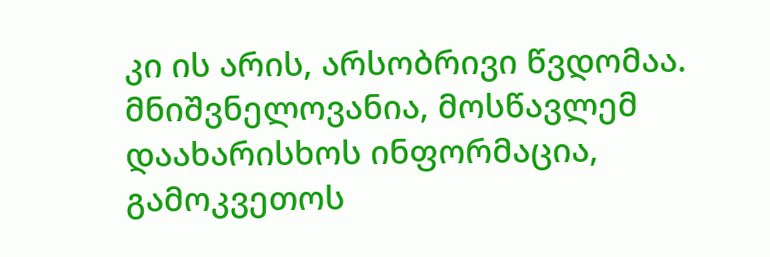კი ის არის, არსობრივი წვდომაა. მნიშვნელოვანია, მოსწავლემ დაახარისხოს ინფორმაცია, გამოკვეთოს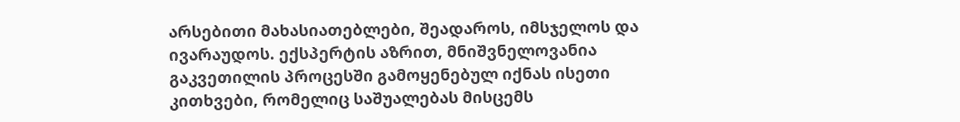არსებითი მახასიათებლები, შეადაროს, იმსჯელოს და ივარაუდოს. ექსპერტის აზრით, მნიშვნელოვანია გაკვეთილის პროცესში გამოყენებულ იქნას ისეთი კითხვები, რომელიც საშუალებას მისცემს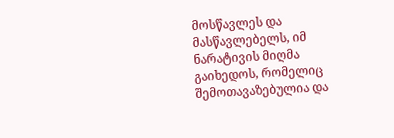მოსწავლეს და მასწავლებელს, იმ ნარატივის მიღმა გაიხედოს, რომელიც შემოთავაზებულია და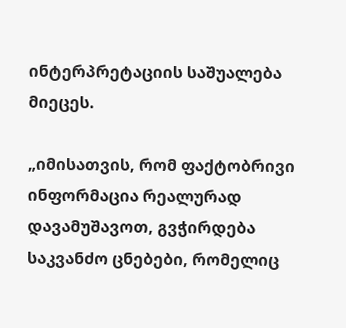ინტერპრეტაციის საშუალება მიეცეს.

„იმისათვის, რომ ფაქტობრივი ინფორმაცია რეალურად დავამუშავოთ, გვჭირდება საკვანძო ცნებები, რომელიც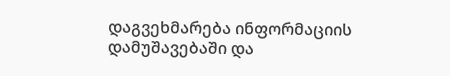დაგვეხმარება ინფორმაციის დამუშავებაში და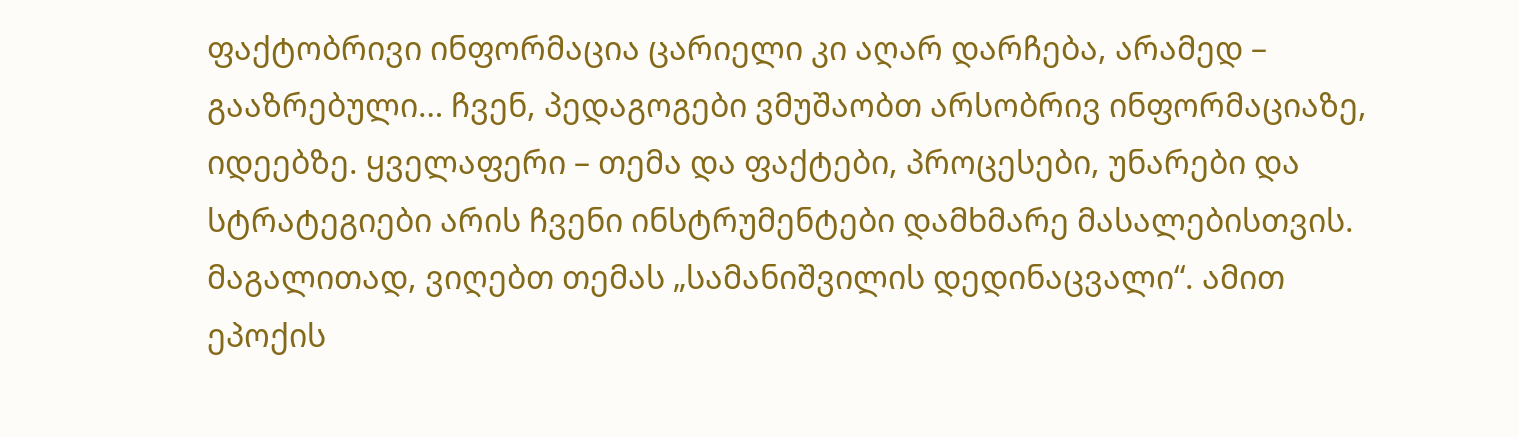ფაქტობრივი ინფორმაცია ცარიელი კი აღარ დარჩება, არამედ – გააზრებული… ჩვენ, პედაგოგები ვმუშაობთ არსობრივ ინფორმაციაზე, იდეებზე. ყველაფერი – თემა და ფაქტები, პროცესები, უნარები და სტრატეგიები არის ჩვენი ინსტრუმენტები დამხმარე მასალებისთვის. მაგალითად, ვიღებთ თემას „სამანიშვილის დედინაცვალი“. ამით ეპოქის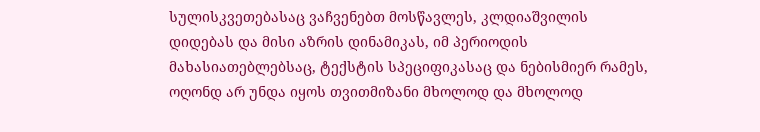სულისკვეთებასაც ვაჩვენებთ მოსწავლეს, კლდიაშვილის დიდებას და მისი აზრის დინამიკას, იმ პერიოდის მახასიათებლებსაც, ტექსტის სპეციფიკასაც და ნებისმიერ რამეს, ოღონდ არ უნდა იყოს თვითმიზანი მხოლოდ და მხოლოდ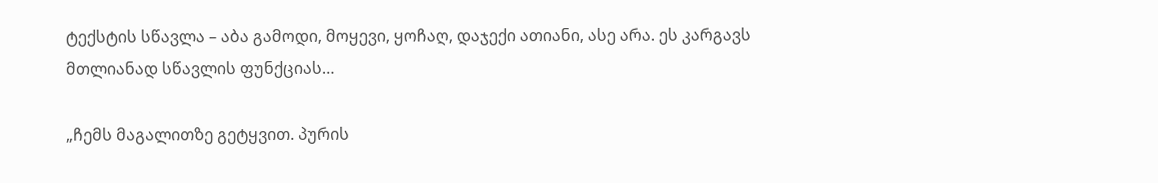ტექსტის სწავლა – აბა გამოდი, მოყევი, ყოჩაღ, დაჯექი ათიანი, ასე არა. ეს კარგავს მთლიანად სწავლის ფუნქციას…

„ჩემს მაგალითზე გეტყვით. პურის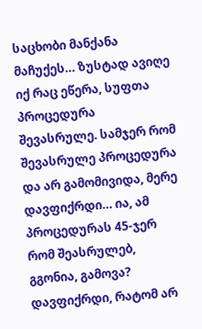საცხობი მანქანა მაჩუქეს… ზუსტად ავიღე იქ რაც ეწერა, სუფთა პროცედურა შევასრულე. სამჯერ რომ შევასრულე პროცედურა და არ გამომივიდა, მერე დავფიქრდი… ია, ამ პროცედურას 45-ჯერ რომ შეასრულებ, გგონია, გამოვა? დავფიქრდი, რატომ არ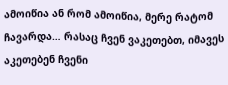ამოიწია ან რომ ამოიწია, მერე რატომ ჩავარდა… რასაც ჩვენ ვაკეთებთ, იმავეს აკეთებენ ჩვენი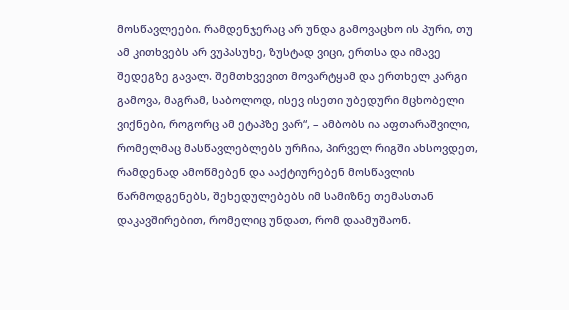მოსწავლეები. რამდენჯერაც არ უნდა გამოვაცხო ის პური, თუ ამ კითხვებს არ ვუპასუხე, ზუსტად ვიცი, ერთსა და იმავე შედეგზე გავალ. შემთხვევით მოვარტყამ და ერთხელ კარგი გამოვა, მაგრამ, საბოლოდ, ისევ ისეთი უბედური მცხობელი ვიქნები, როგორც ამ ეტაპზე ვარ“, – ამბობს ია აფთარაშვილი, რომელმაც მასწავლებლებს ურჩია, პირველ რიგში ახსოვდეთ, რამდენად ამოწმებენ და ააქტიურებენ მოსწავლის წარმოდგენებს, შეხედულებებს იმ სამიზნე თემასთან დაკავშირებით, რომელიც უნდათ, რომ დაამუშაონ.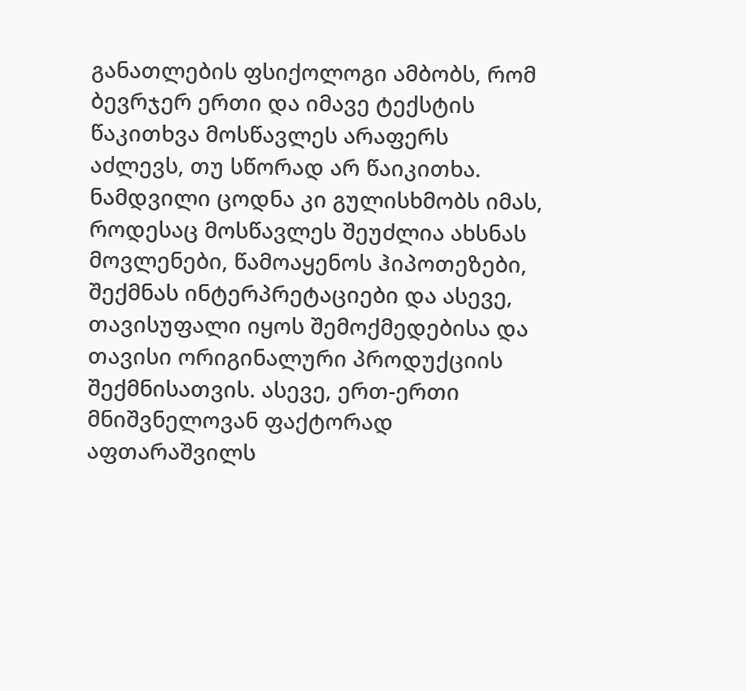განათლების ფსიქოლოგი ამბობს, რომ ბევრჯერ ერთი და იმავე ტექსტის წაკითხვა მოსწავლეს არაფერს აძლევს, თუ სწორად არ წაიკითხა. ნამდვილი ცოდნა კი გულისხმობს იმას, როდესაც მოსწავლეს შეუძლია ახსნას მოვლენები, წამოაყენოს ჰიპოთეზები, შექმნას ინტერპრეტაციები და ასევე, თავისუფალი იყოს შემოქმედებისა და თავისი ორიგინალური პროდუქციის შექმნისათვის. ასევე, ერთ-ერთი მნიშვნელოვან ფაქტორად აფთარაშვილს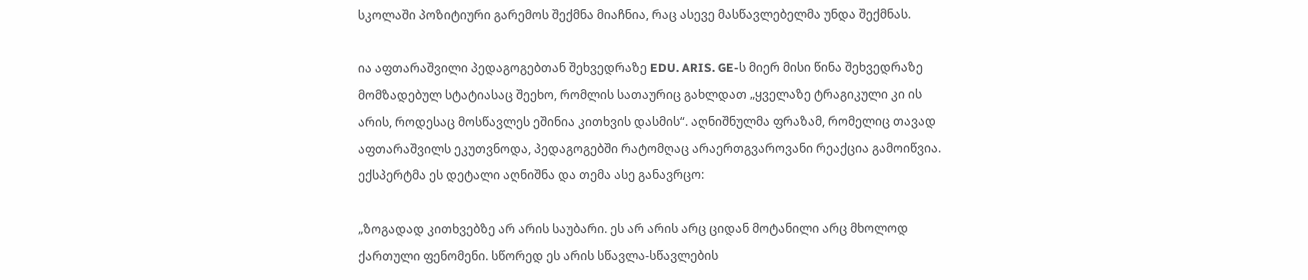სკოლაში პოზიტიური გარემოს შექმნა მიაჩნია, რაც ასევე მასწავლებელმა უნდა შექმნას.

ია აფთარაშვილი პედაგოგებთან შეხვედრაზე EDU. ARIS. GE-ს მიერ მისი წინა შეხვედრაზე მომზადებულ სტატიასაც შეეხო, რომლის სათაურიც გახლდათ „ყველაზე ტრაგიკული კი ის არის, როდესაც მოსწავლეს ეშინია კითხვის დასმის“. აღნიშნულმა ფრაზამ, რომელიც თავად აფთარაშვილს ეკუთვნოდა, პედაგოგებში რატომღაც არაერთგვაროვანი რეაქცია გამოიწვია. ექსპერტმა ეს დეტალი აღნიშნა და თემა ასე განავრცო:

„ზოგადად კითხვებზე არ არის საუბარი. ეს არ არის არც ციდან მოტანილი არც მხოლოდ ქართული ფენომენი. სწორედ ეს არის სწავლა-სწავლების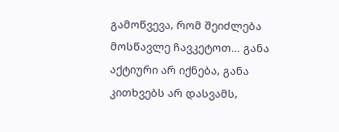გამოწვევა, რომ შეიძლება მოსწავლე ჩავკეტოთ… განა აქტიური არ იქნება, განა კითხვებს არ დასვამს,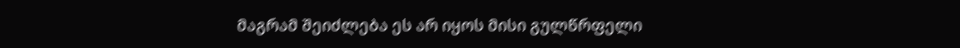მაგრამ შეიძლება ეს არ იყოს მისი გულწრფელი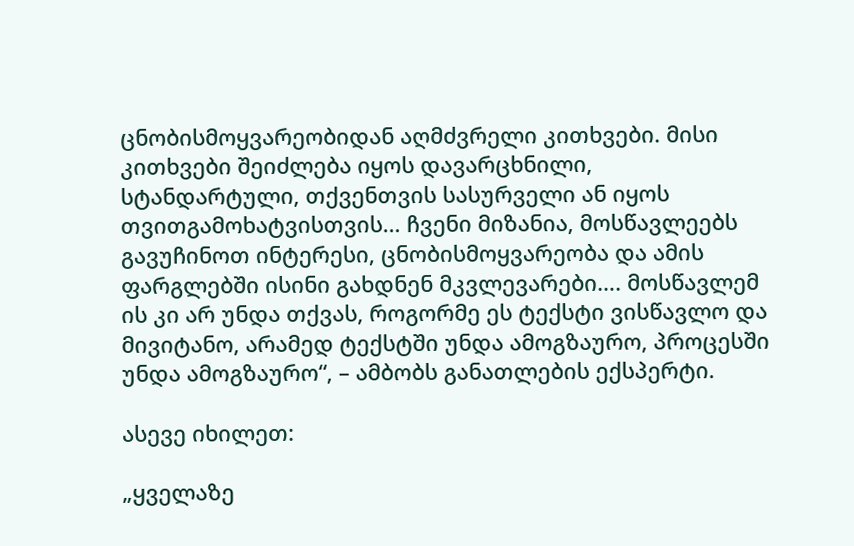ცნობისმოყვარეობიდან აღმძვრელი კითხვები. მისი კითხვები შეიძლება იყოს დავარცხნილი, სტანდარტული, თქვენთვის სასურველი ან იყოს თვითგამოხატვისთვის… ჩვენი მიზანია, მოსწავლეებს გავუჩინოთ ინტერესი, ცნობისმოყვარეობა და ამის ფარგლებში ისინი გახდნენ მკვლევარები…. მოსწავლემ ის კი არ უნდა თქვას, როგორმე ეს ტექსტი ვისწავლო და მივიტანო, არამედ ტექსტში უნდა ამოგზაურო, პროცესში უნდა ამოგზაურო“, – ამბობს განათლების ექსპერტი.

ასევე იხილეთ:

„ყველაზე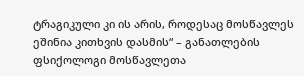ტრაგიკული კი ის არის, როდესაც მოსწავლეს ეშინია კითხვის დასმის“ – განათლების ფსიქოლოგი მოსწავლეთა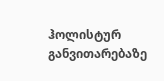ჰოლისტურ განვითარებაზე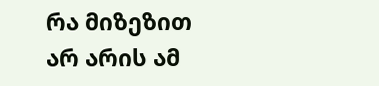რა მიზეზით არ არის ამ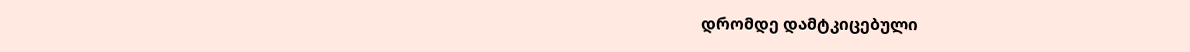დრომდე დამტკიცებული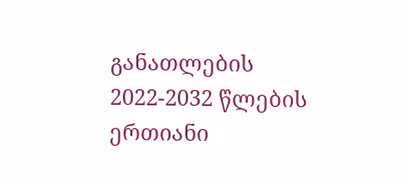განათლების 2022-2032 წლების ერთიანი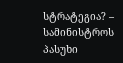სტრატეგია? – სამინისტროს პასუხი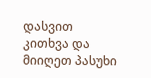დასვით კითხვა და მიიღეთ პასუხი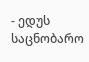- ედუს საცნობარო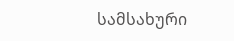სამსახური